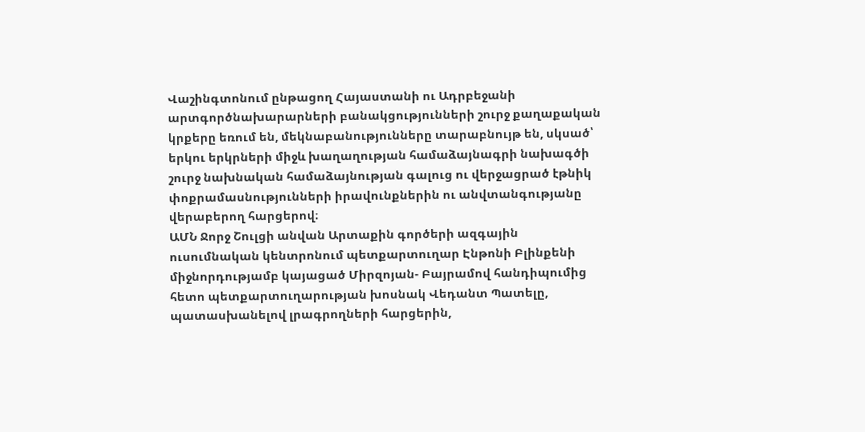Վաշինգտոնում ընթացող Հայաստանի ու Ադրբեջանի արտգործնախարարների բանակցությունների շուրջ քաղաքական կրքերը եռում են, մեկնաբանությունները տարաբնույթ են, սկսած՝ երկու երկրների միջև խաղաղության համաձայնագրի նախագծի շուրջ նախնական համաձայնության գալուց ու վերջացրած էթնիկ փոքրամասնությունների իրավունքներին ու անվտանգությանը վերաբերող հարցերով։
ԱՄՆ Ջորջ Շուլցի անվան Արտաքին գործերի ազգային ուսումնական կենտրոնում պետքարտուղար Էնթոնի Բլինքենի միջնորդությամբ կայացած Միրզոյան- Բայրամով հանդիպումից հետո պետքարտուղարության խոսնակ Վեդանտ Պատելը, պատասխանելով լրագրողների հարցերին,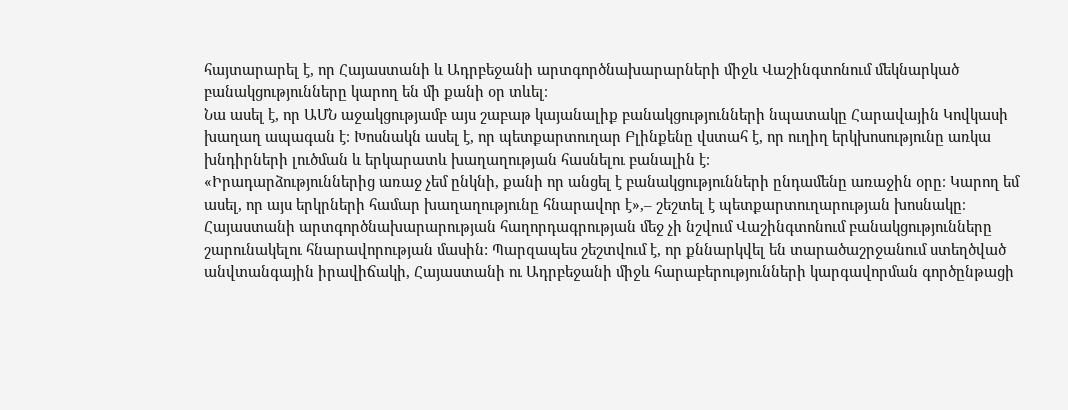հայտարարել է, որ Հայաստանի և Ադրբեջանի արտգործնախարարների միջև Վաշինգտոնում մեկնարկած բանակցությունները կարող են մի քանի օր տևել։
Նա ասել է, որ ԱՄՆ աջակցությամբ այս շաբաթ կայանալիք բանակցությունների նպատակը Հարավային Կովկասի խաղաղ ապագան է։ Խոսնակն ասել է, որ պետքարտուղար Բլինքենը վստահ է, որ ուղիղ երկխոսությունը առկա խնդիրների լուծման և երկարատև խաղաղության հասնելու բանալին է։
«Իրադարձություններից առաջ չեմ ընկնի, քանի որ անցել է բանակցությունների ընդամենը առաջին օրը։ Կարող եմ ասել, որ այս երկրների համար խաղաղությունը հնարավոր է»,– շեշտել է պետքարտուղարության խոսնակը։
Հայաստանի արտգործնախարարության հաղորդագրության մեջ չի նշվում Վաշինգտոնում բանակցությունները շարունակելու հնարավորության մասին: Պարզապես շեշտվում է, որ քննարկվել են տարածաշրջանում ստեղծված անվտանգային իրավիճակի, Հայաստանի ու Ադրբեջանի միջև հարաբերությունների կարգավորման գործընթացի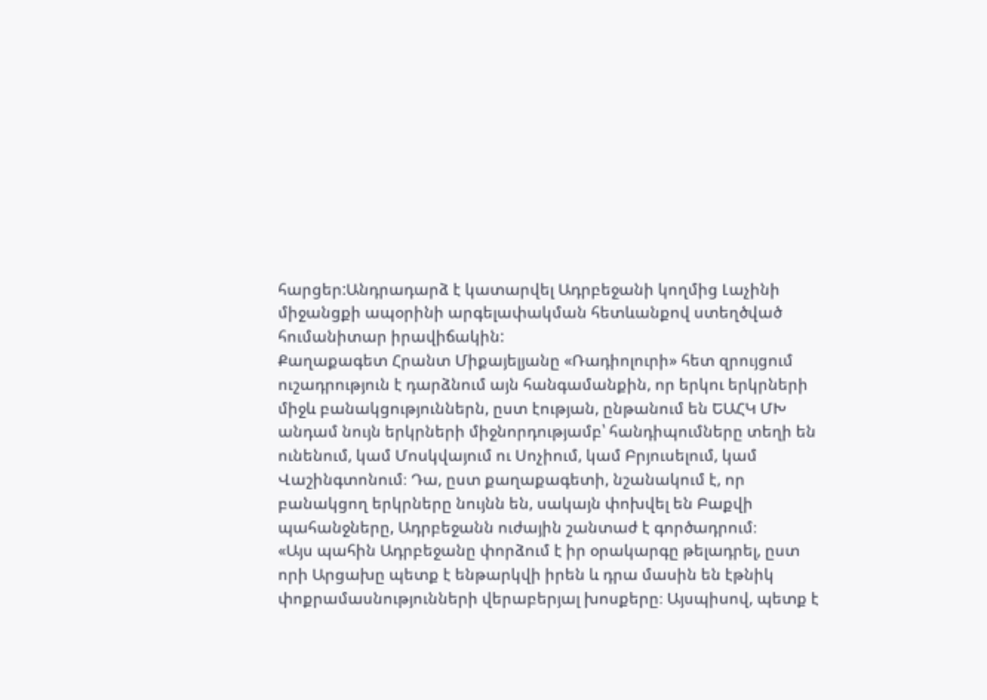հարցեր:Անդրադարձ է կատարվել Ադրբեջանի կողմից Լաչինի միջանցքի ապօրինի արգելափակման հետևանքով ստեղծված հումանիտար իրավիճակին:
Քաղաքագետ Հրանտ Միքայելյանը «Ռադիոլուրի» հետ զրույցում ուշադրություն է դարձնում այն հանգամանքին, որ երկու երկրների միջև բանակցություններն, ըստ էության, ընթանում են ԵԱՀԿ ՄԽ անդամ նույն երկրների միջնորդությամբ՝ հանդիպումները տեղի են ունենում, կամ Մոսկվայում ու Սոչիում, կամ Բրյուսելում, կամ Վաշինգտոնում։ Դա, ըստ քաղաքագետի, նշանակում է, որ բանակցող երկրները նույնն են, սակայն փոխվել են Բաքվի պահանջները, Ադրբեջանն ուժային շանտաժ է գործադրում։
«Այս պահին Ադրբեջանը փորձում է իր օրակարգը թելադրել, ըստ որի Արցախը պետք է ենթարկվի իրեն և դրա մասին են էթնիկ փոքրամասնությունների վերաբերյալ խոսքերը։ Այսպիսով, պետք է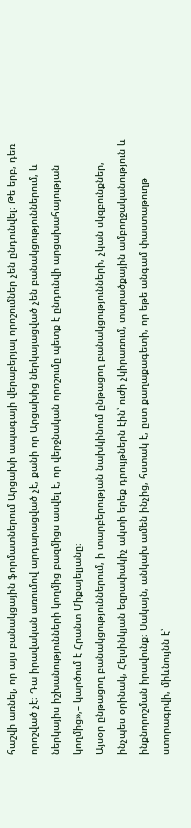հաշվի առնել, որ այս բանակցային ֆորմատներում Արցախի ապագայի վերաբերյալ որոշումներ չեն ընդունվել։ Թե երբ, դեռ որոշված չէ։ Դա իրավական առումով արդարացված չէ, քանի որ Արցախից ներկայացված չեն բանակցություններում, և ներկայիս իշխանությունների կողմից բազմիցս ասվել է, որ վերջնական որոշումը պետք է ընդունվի արցախահայության կողմից»,– կարծում է Հրանտ Միքայելյանը։
Այսօր ընթացող բանակցություններում, ի տարբերության նախկինում ընթացող բանակցությունների, չկան սկզբունքներ, ինչպես օրինակ, Հելսինկյան եզրափակիչ ակտի երեք դրույթներն էին՝ ուժի չկիրառում, տարածքային ամբողջականություն և ինքնորոշման իրավունք։ Սակայն, անկախ ամեն ինչից, հստակ է, ըստ քաղաքագետի, որ եթե անգամ փաստաթուղթ ստորագրվի, միևնույնն է՝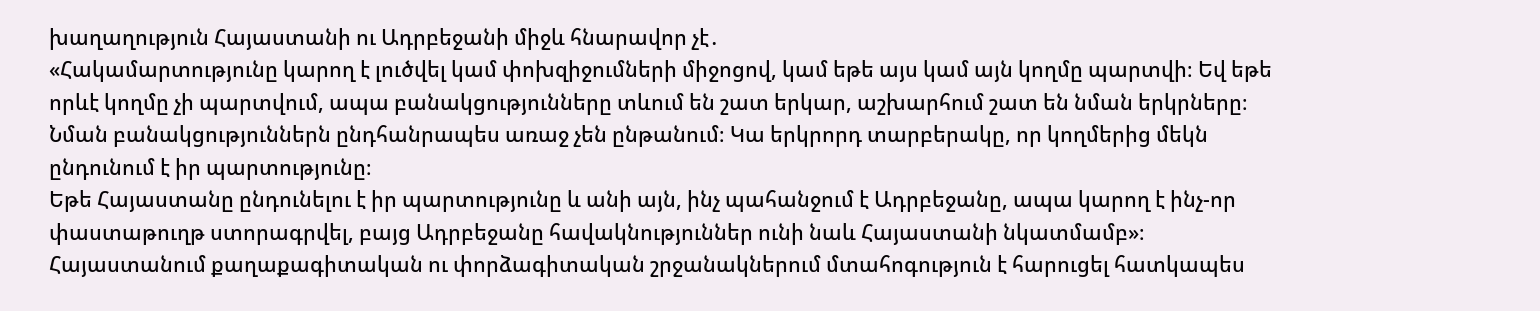խաղաղություն Հայաստանի ու Ադրբեջանի միջև հնարավոր չէ․
«Հակամարտությունը կարող է լուծվել կամ փոխզիջումների միջոցով, կամ եթե այս կամ այն կողմը պարտվի։ Եվ եթե որևէ կողմը չի պարտվում, ապա բանակցությունները տևում են շատ երկար, աշխարհում շատ են նման երկրները։ Նման բանակցություններն ընդհանրապես առաջ չեն ընթանում։ Կա երկրորդ տարբերակը, որ կողմերից մեկն ընդունում է իր պարտությունը։
Եթե Հայաստանը ընդունելու է իր պարտությունը և անի այն, ինչ պահանջում է Ադրբեջանը, ապա կարող է ինչ-որ փաստաթուղթ ստորագրվել, բայց Ադրբեջանը հավակնություններ ունի նաև Հայաստանի նկատմամբ»։
Հայաստանում քաղաքագիտական ու փորձագիտական շրջանակներում մտահոգություն է հարուցել հատկապես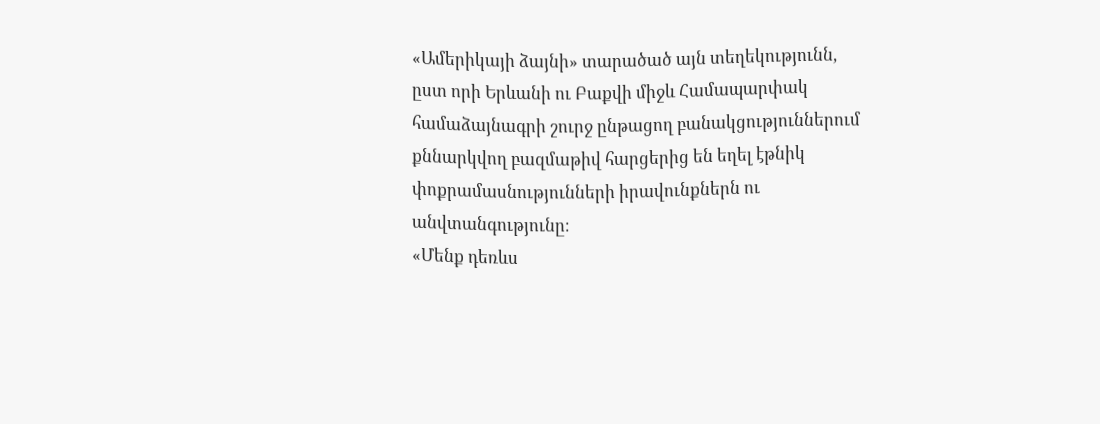«Ամերիկայի ձայնի» տարածած այն տեղեկությունն, ըստ որի Երևանի ու Բաքվի միջև Համապարփակ համաձայնագրի շուրջ ընթացող բանակցություններում քննարկվող բազմաթիվ հարցերից են եղել էթնիկ փոքրամասնությունների իրավունքներն ու անվտանգությունը։
«Մենք դեռևս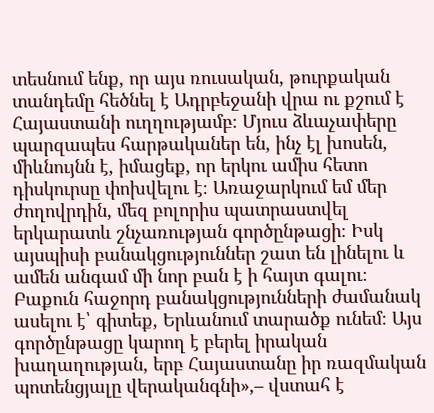տեսնում ենք, որ այս ռուսական, թուրքական տանդեմը հեծնել է Ադրբեջանի վրա ու քշում է Հայաստանի ուղղությամբ։ Մյուս ձևաչափերը պարզապես հարթականեր են, ինչ էլ խոսեն, միևնույնն է, իմացեք, որ երկու ամիս հետո դիսկուրսը փոխվելու է։ Առաջարկում եմ մեր ժողովրդին, մեզ բոլորիս պատրաստվել երկարատև շնչառության գործընթացի։ Իսկ այսպիսի բանակցություններ շատ են լինելու և ամեն անգամ մի նոր բան է ի հայտ գալու։ Բաքուն հաջորդ բանակցությունների ժամանակ ասելու է՝ գիտեք, Երևանում տարածք ունեմ։ Այս գործընթացը կարող է բերել իրական խաղաղության, երբ Հայաստանը իր ռազմական պոտենցյալը վերականգնի»,– վստահ է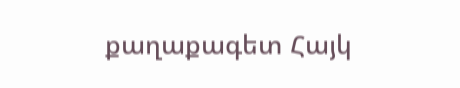քաղաքագետ Հայկ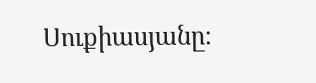Սուքիասյանը։